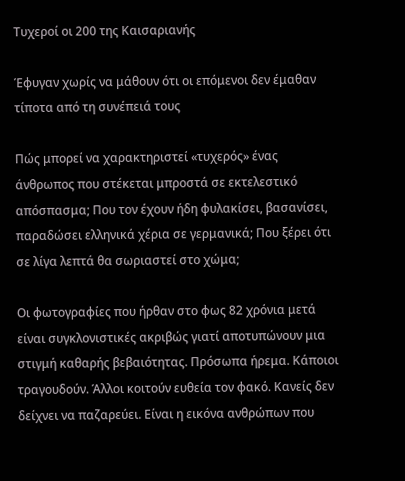Τυχεροί οι 200 της Καισαριανής

Έφυγαν χωρίς να μάθουν ότι οι επόμενοι δεν έμαθαν τίποτα από τη συνέπειά τους

Πώς μπορεί να χαρακτηριστεί «τυχερός» ένας άνθρωπος που στέκεται μπροστά σε εκτελεστικό απόσπασμα; Που τον έχουν ήδη φυλακίσει, βασανίσει, παραδώσει ελληνικά χέρια σε γερμανικά; Που ξέρει ότι σε λίγα λεπτά θα σωριαστεί στο χώμα;

Οι φωτογραφίες που ήρθαν στο φως 82 χρόνια μετά είναι συγκλονιστικές ακριβώς γιατί αποτυπώνουν μια στιγμή καθαρής βεβαιότητας. Πρόσωπα ήρεμα. Κάποιοι τραγουδούν. Άλλοι κοιτούν ευθεία τον φακό. Κανείς δεν δείχνει να παζαρεύει. Είναι η εικόνα ανθρώπων που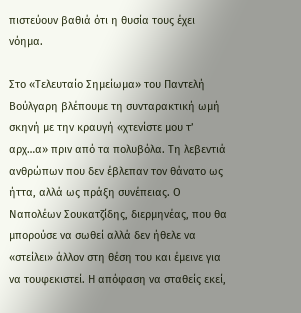πιστεύουν βαθιά ότι η θυσία τους έχει νόημα.

Στο «Τελευταίο Σημείωμα» του Παντελή Βούλγαρη βλέπουμε τη συνταρακτική ωμή σκηνή με την κραυγή «χτενίστε μου τ’ αρχ…α» πριν από τα πολυβόλα. Τη λεβεντιά ανθρώπων που δεν έβλεπαν τον θάνατο ως ήττα, αλλά ως πράξη συνέπειας. Ο Ναπολέων Σουκατζίδης, διερμηνέας, που θα μπορούσε να σωθεί αλλά δεν ήθελε να «στείλει» άλλον στη θέση του και έμεινε για να τουφεκιστεί. Η απόφαση να σταθείς εκεί,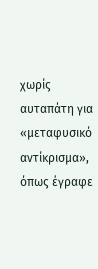χωρίς αυταπάτη για «μεταφυσικό αντίκρισμα», όπως έγραφε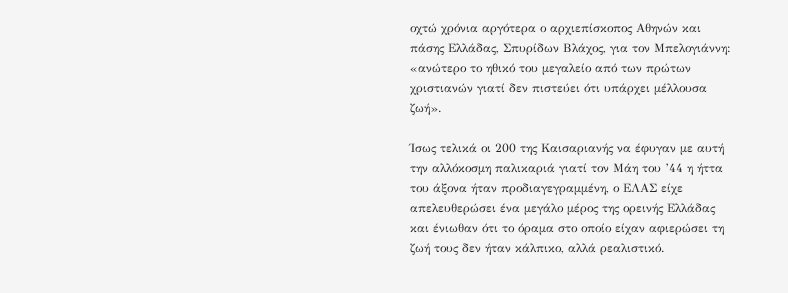οχτώ χρόνια αργότερα ο αρχιεπίσκοπος Αθηνών και πάσης Ελλάδας, Σπυρίδων Βλάχος, για τον Μπελογιάννη: «ανώτερο το ηθικό του μεγαλείο από των πρώτων χριστιανών γιατί δεν πιστεύει ότι υπάρχει μέλλουσα ζωή».

Ίσως τελικά οι 200 της Καισαριανής να έφυγαν με αυτή την αλλόκοσμη παλικαριά γιατί τον Μάη του ’44 η ήττα του άξονα ήταν προδιαγεγραμμένη, ο ΕΛΑΣ είχε απελευθερώσει ένα μεγάλο μέρος της ορεινής Ελλάδας και ένιωθαν ότι το όραμα στο οποίο είχαν αφιερώσει τη ζωή τους δεν ήταν κάλπικο, αλλά ρεαλιστικό.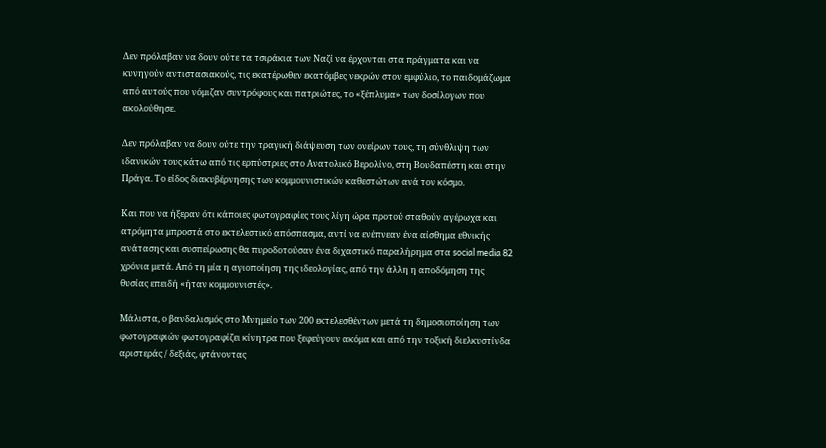Δεν πρόλαβαν να δουν ούτε τα τσιράκια των Ναζί να έρχονται στα πράγματα και να κυνηγούν αντιστασιακούς, τις εκατέρωθεν εκατόμβες νεκρών στον εμφύλιο, το παιδομάζωμα από αυτούς που νόμιζαν συντρόφους και πατριώτες, το «ξέπλυμα» των δοσίλογων που ακολούθησε.

Δεν πρόλαβαν να δουν ούτε την τραγική διάψευση των ονείρων τους, τη σύνθλιψη των ιδανικών τους κάτω από τις ερπύστριες στο Ανατολικό Βερολίνο, στη Βουδαπέστη και στην Πράγα. Tο είδος διακυβέρνησης των κομμουνιστικών καθεστώτων ανά τον κόσμο.

Και που να ήξεραν ότι κάποιες φωτογραφίες τους λίγη ώρα προτού σταθούν αγέρωχα και ατρόμητα μπροστά στο εκτελεστικό απόσπασμα, αντί να ενέπνεαν ένα αίσθημα εθνικής ανάτασης και συσπείρωσης θα πυροδοτούσαν ένα διχαστικό παραλήρημα στα social media 82 χρόνια μετά. Από τη μία η αγιοποίηση της ιδεολογίας, από την άλλη η αποδόμηση της θυσίας επειδή «ήταν κομμουνιστές».

Μάλιστα, ο βανδαλισμός στο Μνημείο των 200 εκτελεσθέντων μετά τη δημοσιοποίηση των φωτογραφιών φωτογραφίζει κίνητρα που ξεφεύγουν ακόμα και από την τοξική διελκυστίνδα αριστεράς / δεξιάς, φτάνοντας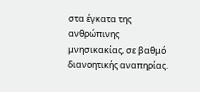στα έγκατα της ανθρώπινης μνησικακίας, σε βαθμό διανοητικής αναπηρίας.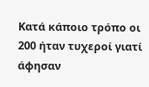Κατά κάποιο τρόπο οι 200 ήταν τυχεροί γιατί άφησαν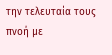την τελευταία τους πνοή με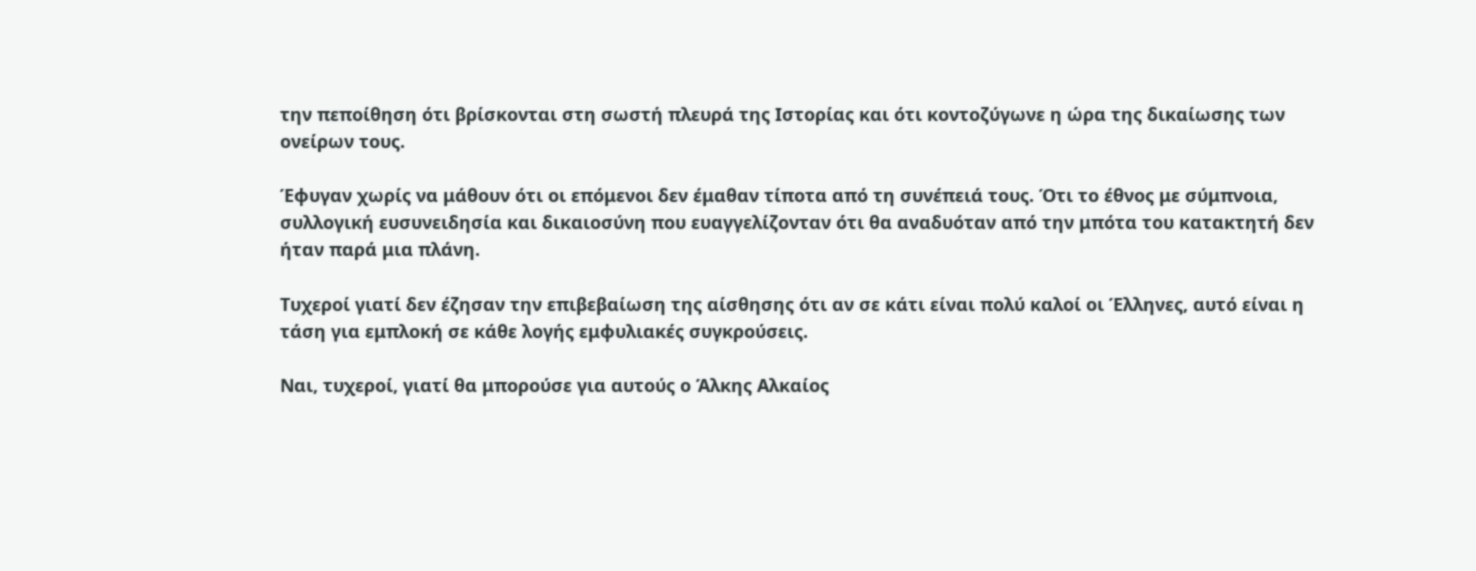την πεποίθηση ότι βρίσκονται στη σωστή πλευρά της Ιστορίας και ότι κοντοζύγωνε η ώρα της δικαίωσης των ονείρων τους.

Έφυγαν χωρίς να μάθουν ότι οι επόμενοι δεν έμαθαν τίποτα από τη συνέπειά τους. Ότι το έθνος με σύμπνοια, συλλογική ευσυνειδησία και δικαιοσύνη που ευαγγελίζονταν ότι θα αναδυόταν από την μπότα του κατακτητή δεν ήταν παρά μια πλάνη.

Τυχεροί γιατί δεν έζησαν την επιβεβαίωση της αίσθησης ότι αν σε κάτι είναι πολύ καλοί οι Έλληνες, αυτό είναι η τάση για εμπλοκή σε κάθε λογής εμφυλιακές συγκρούσεις.

Ναι, τυχεροί, γιατί θα μπορούσε για αυτούς ο Άλκης Αλκαίος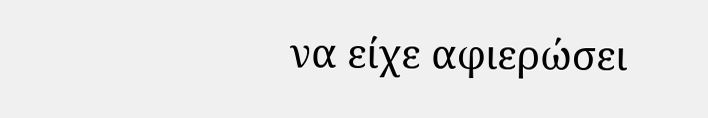να είχε αφιερώσει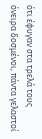ότι έφυγαν στα τρελά τους όνειρα δοσμένοι, πάντα γελαστοί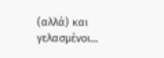(αλλά) και γελασμένοι…